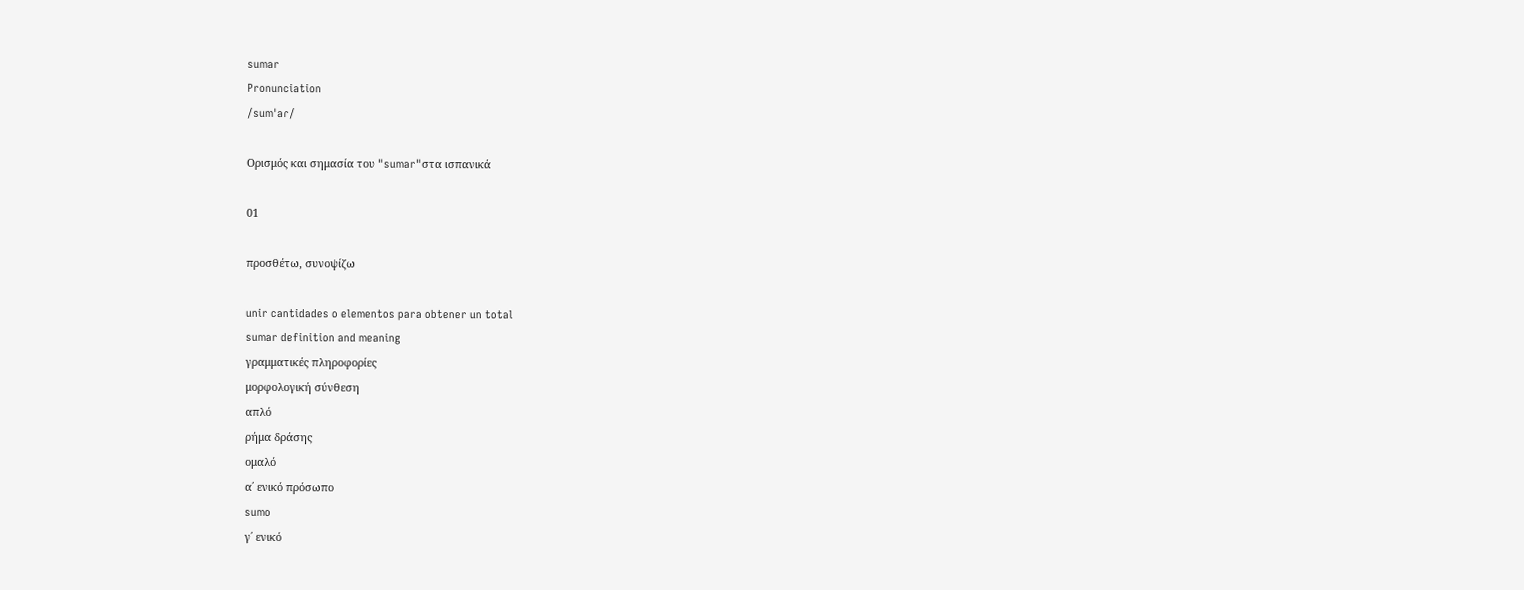sumar
Pronunciation
/sumˈaɾ/

Ορισμός και σημασία του "sumar"στα ισπανικά

01

προσθέτω, συνοψίζω

unir cantidades o elementos para obtener un total
sumar definition and meaning
γραμματικές πληροφορίες
μορφολογική σύνθεση
απλό
ρήμα δράσης
ομαλό
α΄ ενικό πρόσωπο
sumo
γ΄ ενικό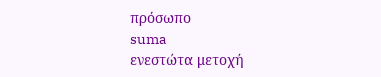πρόσωπο
suma
ενεστώτα μετοχή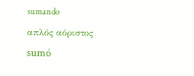sumando
απλός αόριστος
sumó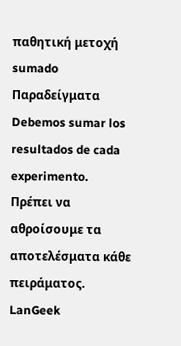παθητική μετοχή
sumado
Παραδείγματα
Debemos sumar los resultados de cada experimento.
Πρέπει να αθροίσουμε τα αποτελέσματα κάθε πειράματος.
LanGeek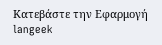Κατεβάστε την Εφαρμογή
langeek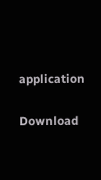application

Download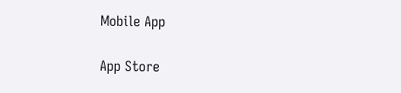Mobile App

App Store